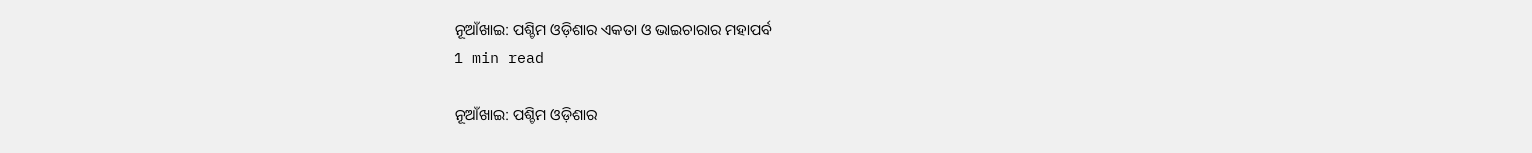ନୂଆଁଖାଇ: ପଶ୍ଚିମ ଓଡ଼ିଶାର ଏକତା ଓ ଭାଇଚାରାର ମହାପର୍ବ
1 min read

ନୂଆଁଖାଇ: ପଶ୍ଚିମ ଓଡ଼ିଶାର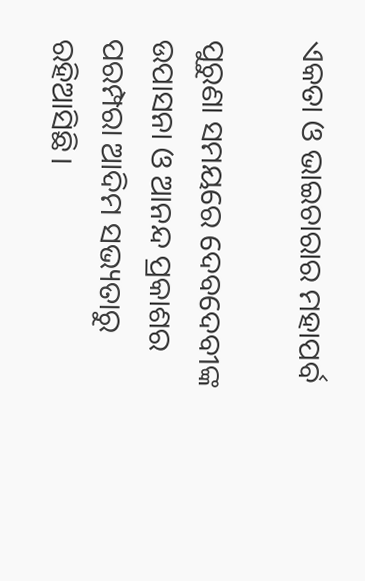ଏକତା ଓ ଭାଇଚାରାର ମହାପର୍ବ

ପୁରୁଣା ସମୟରେ ଦେବଦେବୀଙ୍କ ଉପାସନା ଓ ଆନନ୍ଦ ପ୍ରକାଶର ପରମ୍ପରା ଆଦିମ ସଭ୍ୟତାରୁ ରହିଆସିଛି।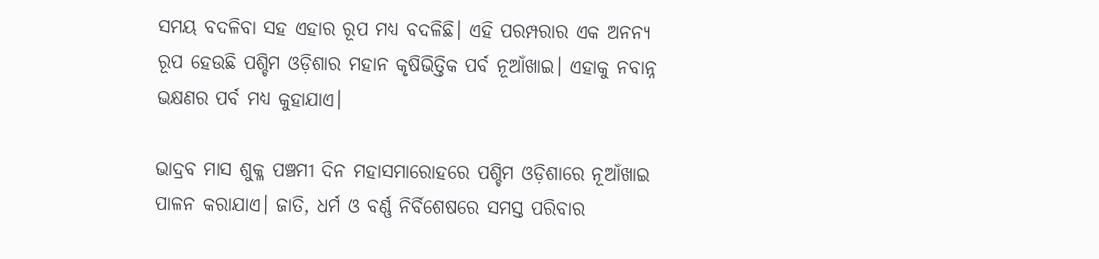ସମୟ ବଦଳିବା ସହ ଏହାର ରୂପ ମଧ୍ୟ ବଦଳିଛି। ଏହି ପରମ୍ପରାର ଏକ ଅନନ୍ୟ ରୂପ ହେଉଛି ପଶ୍ଚିମ ଓଡ଼ିଶାର ମହାନ କୃଷିଭିତ୍ତିକ ପର୍ବ ନୂଆଁଖାଇ। ଏହାକୁ ନବାନ୍ନ ଭକ୍ଷଣର ପର୍ବ ମଧ୍ୟ କୁହାଯାଏ।

ଭାଦ୍ରବ ମାସ ଶୁକ୍ଳ ପଞ୍ଚମୀ ଦିନ ମହାସମାରୋହରେ ପଶ୍ଚିମ ଓଡ଼ିଶାରେ ନୂଆଁଖାଇ ପାଳନ କରାଯାଏ। ଜାତି, ଧର୍ମ ଓ ବର୍ଣ୍ଣ ନିର୍ବିଶେଷରେ ସମସ୍ତ ପରିବାର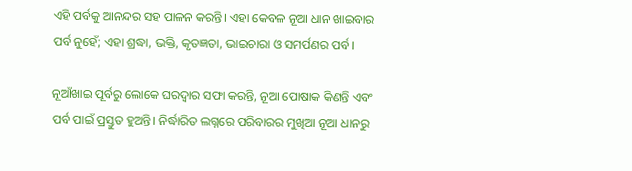ଏହି ପର୍ବକୁ ଆନନ୍ଦର ସହ ପାଳନ କରନ୍ତି। ଏହା କେବଳ ନୂଆ ଧାନ ଖାଇବାର ପର୍ବ ନୁହେଁ; ଏହା ଶ୍ରଦ୍ଧା, ଭକ୍ତି, କୃତଜ୍ଞତା, ଭାଇଚାରା ଓ ସମର୍ପଣର ପର୍ବ।

ନୂଆଁଖାଇ ପୂର୍ବରୁ ଲୋକେ ଘରଦ୍ୱାର ସଫା କରନ୍ତି, ନୂଆ ପୋଷାକ କିଣନ୍ତି ଏବଂ ପର୍ବ ପାଇଁ ପ୍ରସ୍ତୁତ ହୁଅନ୍ତି। ନିର୍ଦ୍ଧାରିତ ଲଗ୍ନରେ ପରିବାରର ମୁଖିଆ ନୂଆ ଧାନରୁ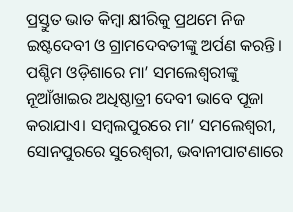ପ୍ରସ୍ତୁତ ଭାତ କିମ୍ବା କ୍ଷୀରିକୁ ପ୍ରଥମେ ନିଜ ଇଷ୍ଟଦେବୀ ଓ ଗ୍ରାମଦେବତୀଙ୍କୁ ଅର୍ପଣ କରନ୍ତି। ପଶ୍ଚିମ ଓଡ଼ିଶାରେ ମା’ ସମଲେଶ୍ୱରୀଙ୍କୁ ନୂଆଁଖାଇର ଅଧିଷ୍ଠାତ୍ରୀ ଦେବୀ ଭାବେ ପୂଜା କରାଯାଏ। ସମ୍ବଲପୁରରେ ମା’ ସମଲେଶ୍ୱରୀ, ସୋନପୁରରେ ସୁରେଶ୍ୱରୀ, ଭବାନୀପାଟଣାରେ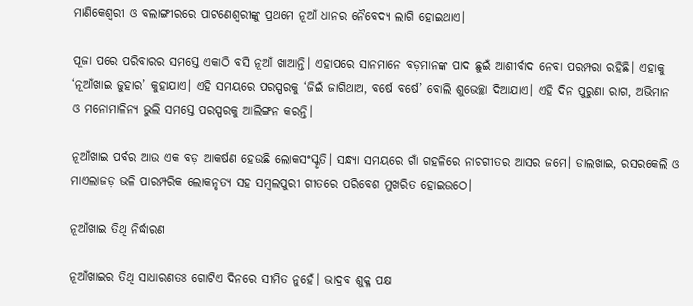ମାଣିକେଶ୍ୱରୀ ଓ ବଲାଙ୍ଗୀରରେ ପାଟଣେଶ୍ୱରୀଙ୍କୁ ପ୍ରଥମେ ନୂଆଁ ଧାନର ନୈବେଦ୍ୟ ଲାଗି ହୋଇଥାଏ।

ପୂଜା ପରେ ପରିବାରର ସମସ୍ତେ ଏକାଠି ବସି ନୂଆଁ ଖାଆନ୍ତି। ଏହାପରେ ସାନମାନେ ବଡ଼ମାନଙ୍କ ପାଦ ଛୁଇଁ ଆଶୀର୍ବାଦ ନେବା ପରମ୍ପରା ରହିଛି। ଏହାକୁ ‘ନୂଆଁଖାଇ ଜୁହାର’ କୁହାଯାଏ। ଏହି ସମୟରେ ପରସ୍ପରକୁ ‘ଜିଇଁ ଜାଗିଥାଅ, ବର୍ଷେ ବର୍ଷେ’ ବୋଲି ଶୁଭେଚ୍ଛା ଦିଆଯାଏ। ଏହି ଦିନ ପୁରୁଣା ରାଗ, ଅଭିମାନ ଓ ମନୋମାଳିନ୍ୟ ଭୁଲି ସମସ୍ତେ ପରସ୍ପରକୁ ଆଲିଙ୍ଗନ କରନ୍ତି।

ନୂଆଁଖାଇ ପର୍ବର ଆଉ ଏକ ବଡ଼ ଆକର୍ଷଣ ହେଉଛି ଲୋକସଂସ୍କୃତି। ସନ୍ଧ୍ୟା ସମୟରେ ଗାଁ ଗହଳିରେ ନାଚଗୀତର ଆସର ଜମେ। ଡାଲଖାଇ, ରସରକେଲି ଓ ମାଏଲାଜଡ଼ ଭଳି ପାରମ୍ପରିକ ଲୋକନୃତ୍ୟ ସହ ସମ୍ବଲପୁରୀ ଗୀତରେ ପରିବେଶ ମୁଖରିତ ହୋଇଉଠେ।

ନୂଆଁଖାଇ ତିଥି ନିର୍ଦ୍ଧାରଣ

ନୂଆଁଖାଇର ତିଥି ସାଧାରଣତଃ ଗୋଟିଏ ଦିନରେ ସୀମିତ ନୁହେଁ। ଭାଦ୍ରବ ଶୁକ୍ଳ ପକ୍ଷ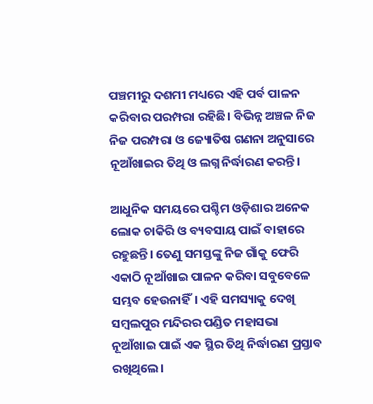ପଞ୍ଚମୀରୁ ଦଶମୀ ମଧ୍ୟରେ ଏହି ପର୍ବ ପାଳନ କରିବାର ପରମ୍ପରା ରହିଛି। ବିଭିନ୍ନ ଅଞ୍ଚଳ ନିଜ ନିଜ ପରମ୍ପରା ଓ ଜ୍ୟୋତିଷ ଗଣନା ଅନୁସାରେ ନୂଆଁଖାଇର ତିଥି ଓ ଲଗ୍ନ ନିର୍ଦ୍ଧାରଣ କରନ୍ତି।

ଆଧୁନିକ ସମୟରେ ପଶ୍ଚିମ ଓଡ଼ିଶାର ଅନେକ ଲୋକ ଚାକିରି ଓ ବ୍ୟବସାୟ ପାଇଁ ବାହାରେ ରହୁଛନ୍ତି। ତେଣୁ ସମସ୍ତଙ୍କୁ ନିଜ ଗାଁକୁ ଫେରି ଏକାଠି ନୂଆଁଖାଇ ପାଳନ କରିବା ସବୁବେଳେ ସମ୍ଭବ ହେଉନାହିଁ। ଏହି ସମସ୍ୟାକୁ ଦେଖି ସମ୍ବଲପୁର ମନ୍ଦିରର ପଣ୍ଡିତ ମହାସଭା ନୂଆଁଖାଇ ପାଇଁ ଏକ ସ୍ଥିର ତିଥି ନିର୍ଦ୍ଧାରଣ ପ୍ରସ୍ତାବ ରଖିଥିଲେ।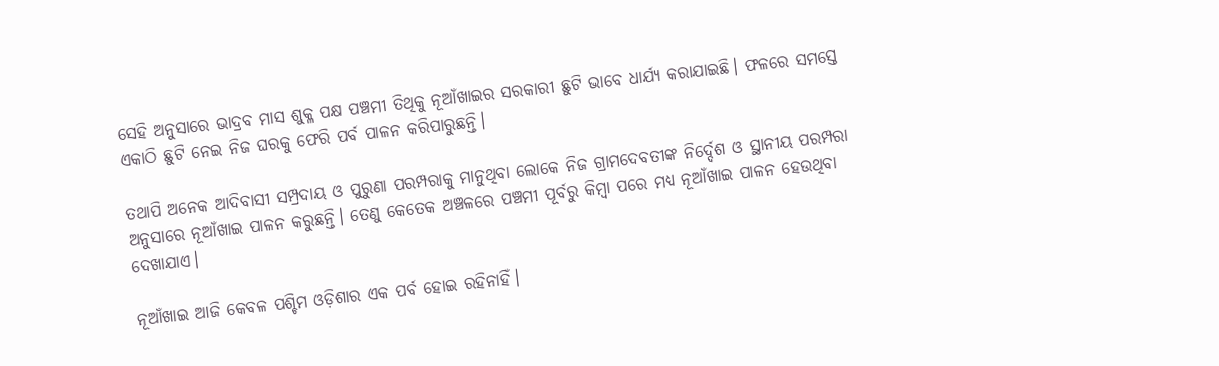ସେହି ଅନୁସାରେ ଭାଦ୍ରବ ମାସ ଶୁକ୍ଳ ପକ୍ଷ ପଞ୍ଚମୀ ତିଥିକୁ ନୂଆଁଖାଇର ସରକାରୀ ଛୁଟି ଭାବେ ଧାର୍ଯ୍ୟ କରାଯାଇଛି। ଫଳରେ ସମସ୍ତେ ଏକାଠି ଛୁଟି ନେଇ ନିଜ ଘରକୁ ଫେରି ପର୍ବ ପାଳନ କରିପାରୁଛନ୍ତି।

ତଥାପି ଅନେକ ଆଦିବାସୀ ସମ୍ପ୍ରଦାୟ ଓ ପୁରୁଣା ପରମ୍ପରାକୁ ମାନୁଥିବା ଲୋକେ ନିଜ ଗ୍ରାମଦେବତୀଙ୍କ ନିର୍ଦ୍ଦେଶ ଓ ସ୍ଥାନୀୟ ପରମ୍ପରା ଅନୁସାରେ ନୂଆଁଖାଇ ପାଳନ କରୁଛନ୍ତି। ତେଣୁ କେତେକ ଅଞ୍ଚଳରେ ପଞ୍ଚମୀ ପୂର୍ବରୁ କିମ୍ବା ପରେ ମଧ୍ୟ ନୂଆଁଖାଇ ପାଳନ ହେଉଥିବା ଦେଖାଯାଏ।

ନୂଆଁଖାଇ ଆଜି କେବଳ ପଶ୍ଚିମ ଓଡ଼ିଶାର ଏକ ପର୍ବ ହୋଇ ରହିନାହିଁ।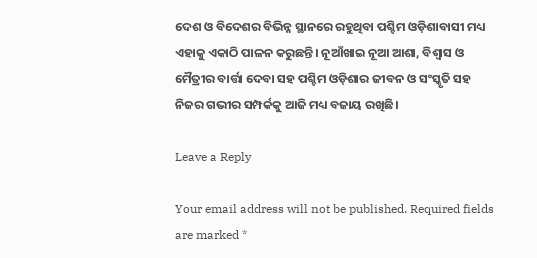ଦେଶ ଓ ବିଦେଶର ବିଭିନ୍ନ ସ୍ଥାନରେ ରହୁଥିବା ପଶ୍ଚିମ ଓଡ଼ିଶାବାସୀ ମଧ୍ୟ ଏହାକୁ ଏକାଠି ପାଳନ କରୁଛନ୍ତି। ନୂଆଁଖାଇ ନୂଆ ଆଶା, ବିଶ୍ୱାସ ଓ ମୈତ୍ରୀର ବାର୍ତ୍ତା ଦେବା ସହ ପଶ୍ଚିମ ଓଡ଼ିଶାର ଜୀବନ ଓ ସଂସ୍କୃତି ସହ ନିଜର ଗଭୀର ସମ୍ପର୍କକୁ ଆଜି ମଧ୍ୟ ବଜାୟ ରଖିଛି।

Leave a Reply

Your email address will not be published. Required fields are marked *